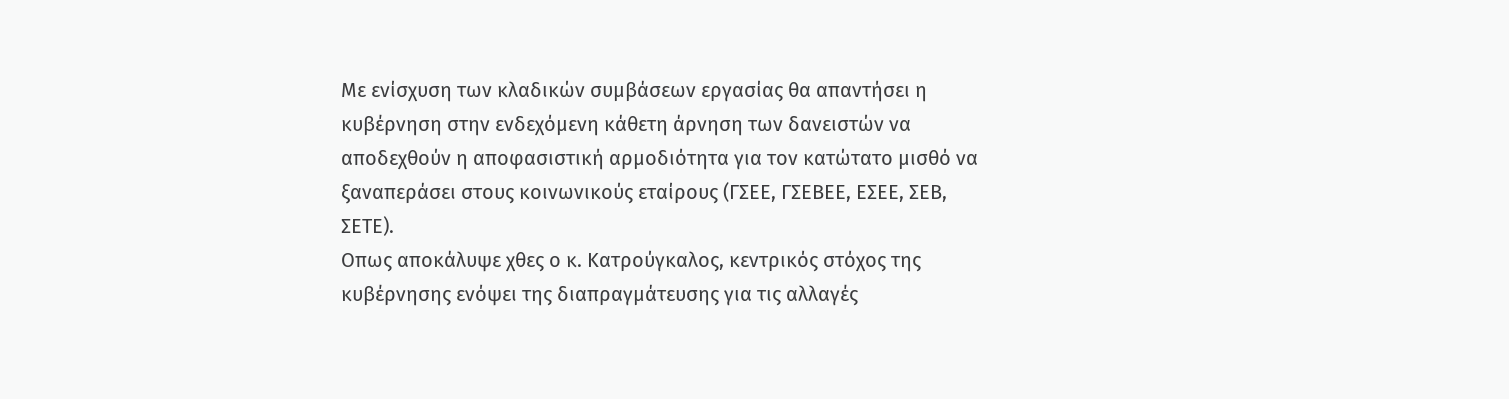Με ενίσχυση των κλαδικών συμβάσεων εργασίας θα απαντήσει η κυβέρνηση στην ενδεχόμενη κάθετη άρνηση των δανειστών να αποδεχθούν η αποφασιστική αρμοδιότητα για τον κατώτατο μισθό να ξαναπεράσει στους κοινωνικούς εταίρους (ΓΣΕΕ, ΓΣΕΒΕΕ, ΕΣΕΕ, ΣΕΒ, ΣΕΤΕ).
Οπως αποκάλυψε χθες ο κ. Κατρούγκαλος, κεντρικός στόχος της κυβέρνησης ενόψει της διαπραγμάτευσης για τις αλλαγές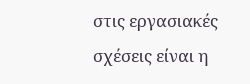στις εργασιακές σχέσεις είναι η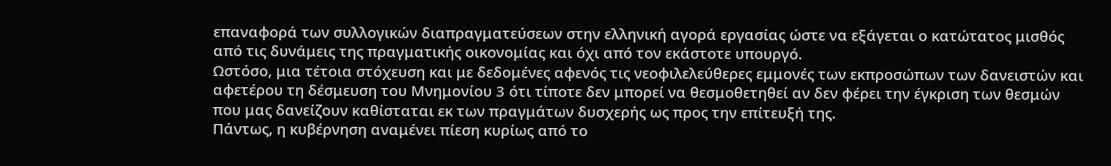επαναφορά των συλλογικών διαπραγματεύσεων στην ελληνική αγορά εργασίας ώστε να εξάγεται ο κατώτατος μισθός από τις δυνάμεις της πραγματικής οικονομίας και όχι από τον εκάστοτε υπουργό.
Ωστόσο, μια τέτοια στόχευση και με δεδομένες αφενός τις νεοφιλελεύθερες εμμονές των εκπροσώπων των δανειστών και αφετέρου τη δέσμευση του Μνημονίου 3 ότι τίποτε δεν μπορεί να θεσμοθετηθεί αν δεν φέρει την έγκριση των θεσμών που μας δανείζουν καθίσταται εκ των πραγμάτων δυσχερής ως προς την επίτευξή της.
Πάντως, η κυβέρνηση αναμένει πίεση κυρίως από το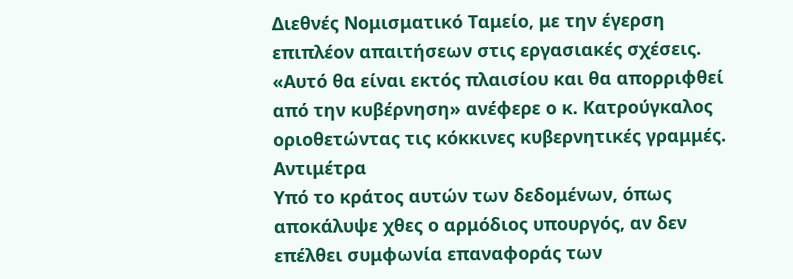Διεθνές Νομισματικό Ταμείο, με την έγερση επιπλέον απαιτήσεων στις εργασιακές σχέσεις.
«Αυτό θα είναι εκτός πλαισίου και θα απορριφθεί από την κυβέρνηση» ανέφερε ο κ. Κατρούγκαλος οριοθετώντας τις κόκκινες κυβερνητικές γραμμές.
Αντιμέτρα
Υπό το κράτος αυτών των δεδομένων, όπως αποκάλυψε χθες ο αρμόδιος υπουργός, αν δεν επέλθει συμφωνία επαναφοράς των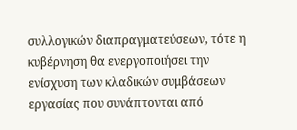συλλογικών διαπραγματεύσεων, τότε η κυβέρνηση θα ενεργοποιήσει την ενίσχυση των κλαδικών συμβάσεων εργασίας που συνάπτονται από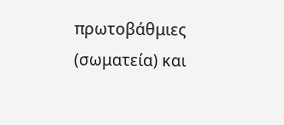πρωτοβάθμιες (σωματεία) και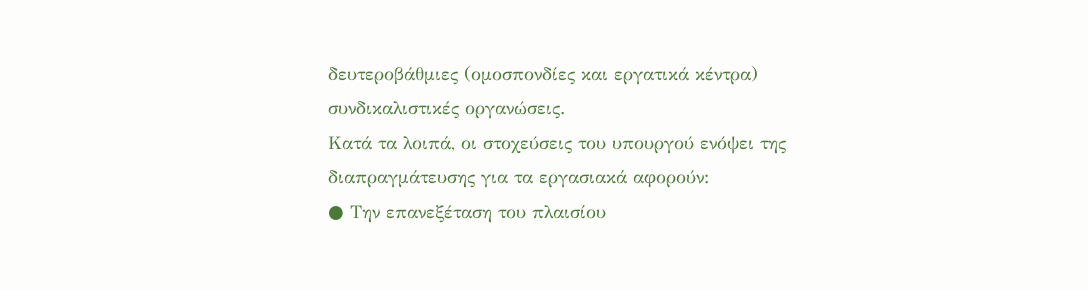δευτεροβάθμιες (ομοσπονδίες και εργατικά κέντρα) συνδικαλιστικές οργανώσεις.
Κατά τα λοιπά, οι στοχεύσεις του υπουργού ενόψει της διαπραγμάτευσης για τα εργασιακά αφορούν:
● Την επανεξέταση του πλαισίου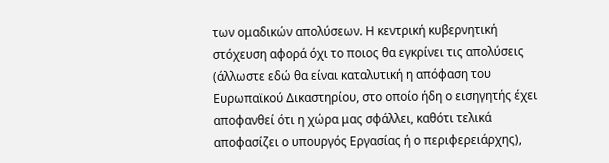των ομαδικών απολύσεων. Η κεντρική κυβερνητική στόχευση αφορά όχι το ποιος θα εγκρίνει τις απολύσεις (άλλωστε εδώ θα είναι καταλυτική η απόφαση του Ευρωπαϊκού Δικαστηρίου, στο οποίο ήδη ο εισηγητής έχει αποφανθεί ότι η χώρα μας σφάλλει, καθότι τελικά αποφασίζει ο υπουργός Εργασίας ή ο περιφερειάρχης),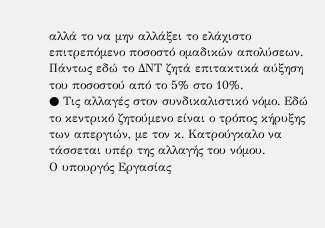αλλά το να μην αλλάξει το ελάχιστο επιτρεπόμενο ποσοστό ομαδικών απολύσεων.
Πάντως εδώ το ΔΝΤ ζητά επιτακτικά αύξηση του ποσοστού από το 5% στο 10%.
● Τις αλλαγές στον συνδικαλιστικό νόμο. Εδώ το κεντρικό ζητούμενο είναι ο τρόπος κήρυξης των απεργιών, με τον κ. Κατρούγκαλο να τάσσεται υπέρ της αλλαγής του νόμου.
Ο υπουργός Εργασίας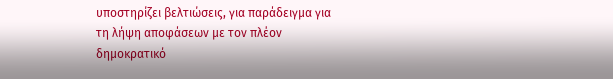υποστηρίζει βελτιώσεις, για παράδειγμα για τη λήψη αποφάσεων με τον πλέον δημοκρατικό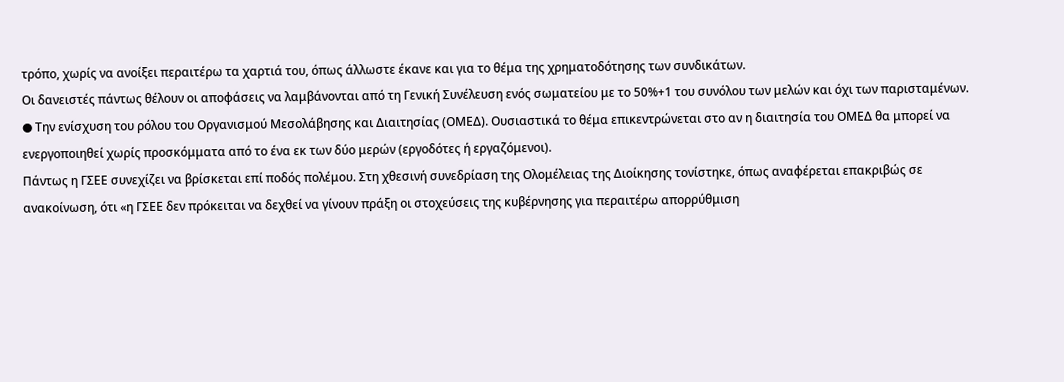τρόπο, χωρίς να ανοίξει περαιτέρω τα χαρτιά του, όπως άλλωστε έκανε και για το θέμα της χρηματοδότησης των συνδικάτων.
Οι δανειστές πάντως θέλουν οι αποφάσεις να λαμβάνονται από τη Γενική Συνέλευση ενός σωματείου με το 50%+1 του συνόλου των μελών και όχι των παρισταμένων.
● Την ενίσχυση του ρόλου του Οργανισμού Μεσολάβησης και Διαιτησίας (ΟΜΕΔ). Ουσιαστικά το θέμα επικεντρώνεται στο αν η διαιτησία του ΟΜΕΔ θα μπορεί να ενεργοποιηθεί χωρίς προσκόμματα από το ένα εκ των δύο μερών (εργοδότες ή εργαζόμενοι).
Πάντως η ΓΣΕΕ συνεχίζει να βρίσκεται επί ποδός πολέμου. Στη χθεσινή συνεδρίαση της Ολομέλειας της Διοίκησης τονίστηκε, όπως αναφέρεται επακριβώς σε ανακοίνωση, ότι «η ΓΣΕΕ δεν πρόκειται να δεχθεί να γίνουν πράξη οι στοχεύσεις της κυβέρνησης για περαιτέρω απορρύθμιση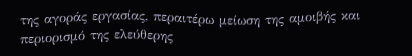της αγοράς εργασίας, περαιτέρω μείωση της αμοιβής και περιορισμό της ελεύθερης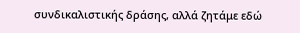συνδικαλιστικής δράσης, αλλά ζητάμε εδώ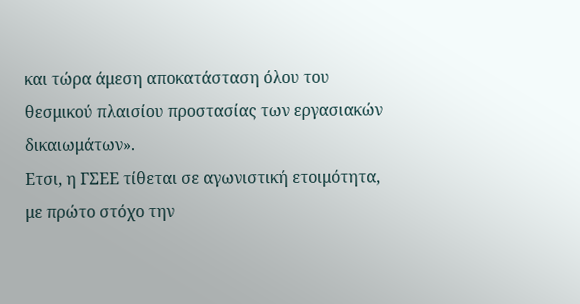και τώρα άμεση αποκατάσταση όλου του θεσμικού πλαισίου προστασίας των εργασιακών δικαιωμάτων».
Ετσι, η ΓΣΕΕ τίθεται σε αγωνιστική ετοιμότητα, με πρώτο στόχο την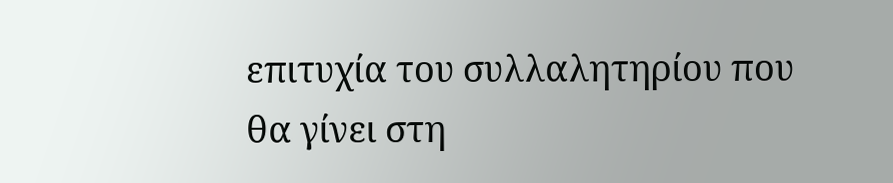επιτυχία του συλλαλητηρίου που θα γίνει στη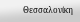Θεσσαλονίκη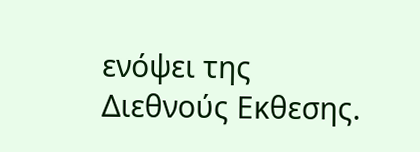ενόψει της Διεθνούς Εκθεσης.